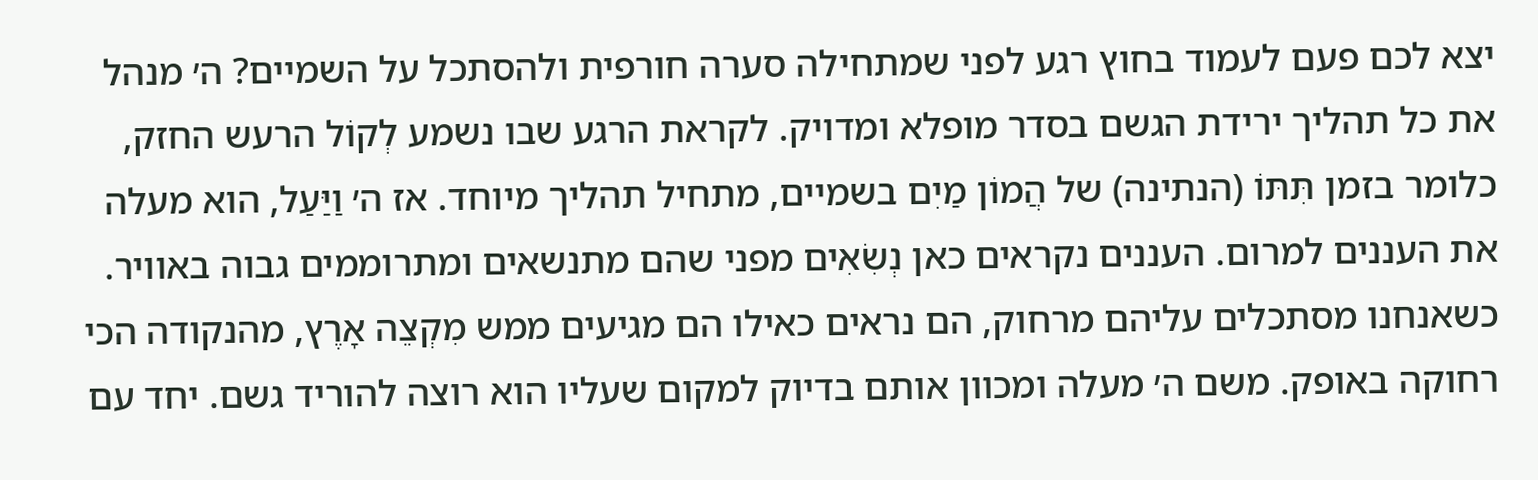יצא לכם פעם לעמוד בחוץ רגע לפני שמתחילה סערה חורפית ולהסתכל על השמיים? ה׳ מנהל את כל תהליך ירידת הגשם בסדר מופלא ומדויק. לקראת הרגע שבו נשמע לְקוֹל הרעש החזק, כלומר בזמן תִּתּוֹ (הנתינה) של הֲמוֹן מַיִם בשמיים, מתחיל תהליך מיוחד. אז ה׳ וַיַּעַל, הוא מעלה את העננים למרום. העננים נקראים כאן נְשִׂאִים מפני שהם מתנשאים ומתרוממים גבוה באוויר. כשאנחנו מסתכלים עליהם מרחוק, הם נראים כאילו הם מגיעים ממש מִקְצֵה אָרֶץ, מהנקודה הכי רחוקה באופק. משם ה׳ מעלה ומכוון אותם בדיוק למקום שעליו הוא רוצה להוריד גשם. יחד עם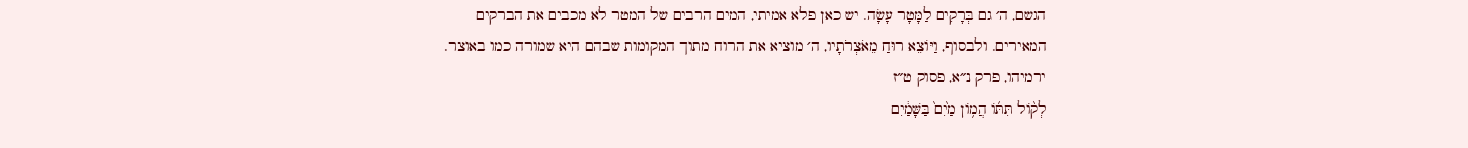הגשם, ה׳ גם בְּרָקִים לַמָּטָר עָשָׂה. יש כאן פלא אמיתי, המים הרבים של המטר לא מכבים את הברקים המאירים. ולבסוף, וַיּוֹצֵא רוּחַ מֵאֹצְרֹתָיו, ה׳ מוציא את הרוח מתוך המקומות שבהם היא שמורה כמו באוצר.
ירמיהו, פרק נ״א, פסוק ט״ז
לְק֨וֹל תִּתּ֜וֹ הֲמ֥וֹן מַ֙יִם֙ בַּשָּׁמַ֔יִם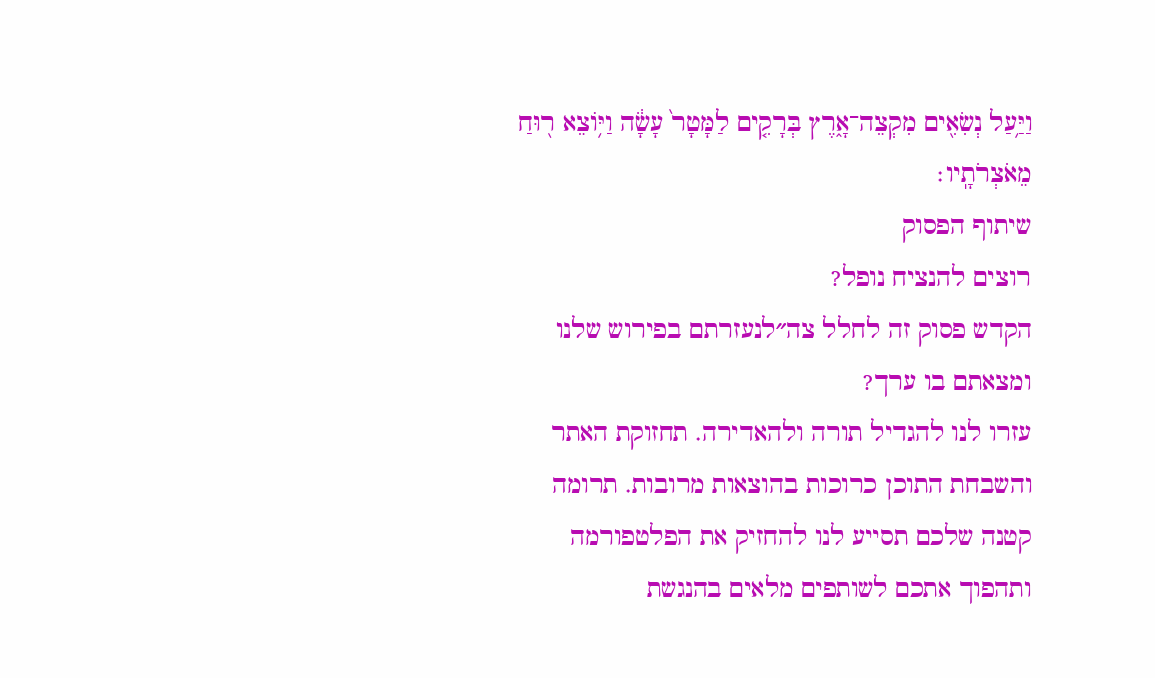וַיַּ֥עַל נְשִׂאִ֖ים מִקְצֵה־אָ֑רֶץ בְּרָקִ֤ים לַמָּטָר֙ עָשָׂ֔ה וַיּ֥וֹצֵא ר֖וּחַ מֵאֹצְרֹתָֽיו׃
שיתוף הפסוק
רוצים להנציח נופל?
הקדש פסוק זה לחלל צה״לנעזרתם בפירוש שלנו ומצאתם בו ערך?
עזרו לנו להגדיל תורה ולהאדירה. תחזוקת האתר והשבחת התוכן כרוכות בהוצאות מרובות. תרומה קטנה שלכם תסייע לנו להחזיק את הפלטפורמה ותהפוך אתכם לשותפים מלאים בהנגשת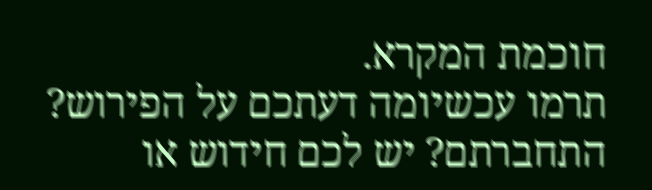חוכמת המקרא.
תרמו עכשיומה דעתכם על הפירוש?
התחברתם? יש לכם חידוש או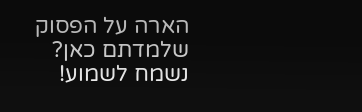הארה על הפסוק שלמדתם כאן? נשמח לשמוע!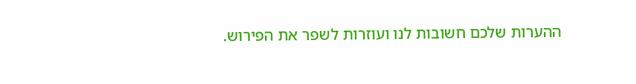ההערות שלכם חשובות לנו ועוזרות לשפר את הפירוש.